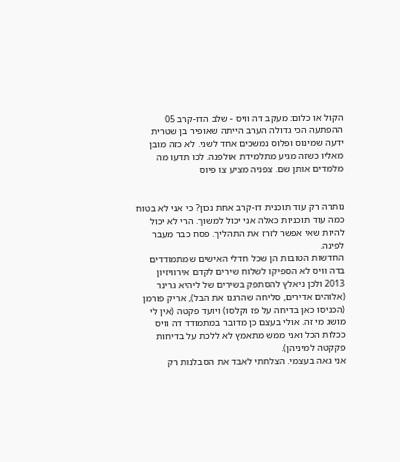הקול או כלום: מעקב דה וויס - שלב הדו-קרב 05
ההפתעה הכי גדולה הערב הייתה שאופיר בן שטרית ידעה שמינוס ופלוס נמשכים אחד לשני. לא כזה מובן מאליו כשזה מגיע מתלמידת אולפנה. לכו תדעו מה מלמדים אותן שם. צפניה מציע צו פיוס


נותרה רק עוד תוכנית דו-קרב אחת נכון? כי אני לא בטוח כמה עוד תוכניות כאלה אני יכול למשוך. הרי לא יכול להיות שאי אפשר לזרז את התהליך. פסח כבר מעבר לפינה.
החדשות הטובות הן שכל חדלי האישים שמתמודדים בדה וויס לא הספיקו לשלוח שירים לקדם אירוויזיון 2013 ולכן ניאלץ להסתפק בשירים של ליהיא גרינר (אלוהים אדירים, סליחה שהרגנו את הבל), אריק פורמן (הכניסו כאן בדיחה על פז וקלסו) ויועד פקטה (אין לי מושג מי זה. אולי בעצם כן מדובר במתמודד דה וויס ככלות הכל ואני ממש מתאמץ לא ללכת על בדיחות פקקטה למיניהן).
אני גאה בעצמי. הצלחתי לאבד את הסבלנות רק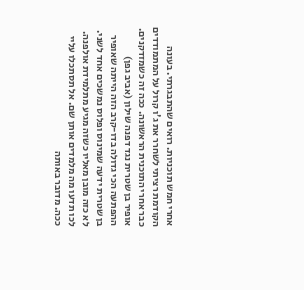אחרי חמש תוכניות. רואים שהתבגרתי. בעונה הקודמת רציתי לשחרר את ג'ו קרול על המתמודדים כבר אחרי התוכנית הראשונה. ככה זה כשמזדקנים.
אופיר בן שטרית נגד דפנה שילון (אביב גפן)
ההפתעה הכי גדולה בדו-קרב הזה הייתה שאופיר בן שטרית ידעה שמינוס ופלוס נמשכים אחד לשני. לא כזה מובן מאליו כשזה מגיע מתלמידת אולפנה. לכו תדעו מה מלמדים אותן שם. אל תסתכלו עליי ככה. מדובר באותה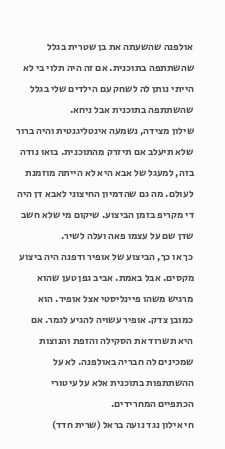אולפנה שהשעתה את בן שטרית בגלל שהשתתפה בתוכנית. אם זה היה תלוי בי לא הייתי נותן לה לשחק עם הילדים שלי בגלל שהשתתפה בתוכנית אבל ניחא.
שילון מצידה, נשמעה אינטליגנטית והיה ברור שלא תיעלב אם תיזרק מהתוכנית. בואו נודה בזה, למעגל של אבא היא לא הייתה מוזמנת לעולם. מה גם שהדמיון החיצוני לאבא דן היה די מקריפ בזמן הביצוע. שיקום מי שלא חשב שדן שם על עצמו פאה ועלה לשיר.
כך או כך, הביצוע של אופיר ודפנה היה ביצוע מקסים. אבל באמת. אביב גפן טען שהוא מרגיש משהו פיינליסטי אצל אופיר. הוא כמובן צדק. אופיר עשויה להגיע לגמר. אם היא תשרוד את הסקילה והזפת והנוצות שמכינים לה חבריה באולפנה. לא על ההשתתפות בתוכנית אלא על עיטורי הכתפיים המחרידים.
חי אילון נגד נועה בראל (שרית חדד)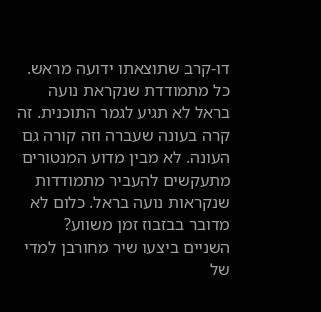דו-קרב שתוצאתו ידועה מראש. כל מתמודדת שנקראת נועה בראל לא תגיע לגמר התוכנית. זה קרה בעונה שעברה וזה קורה גם העונה. לא מבין מדוע המנטורים מתעקשים להעביר מתמודדות שנקראות נועה בראל. כלום לא מדובר בבזבוז זמן משווע?
השניים ביצעו שיר מחורבן למדי של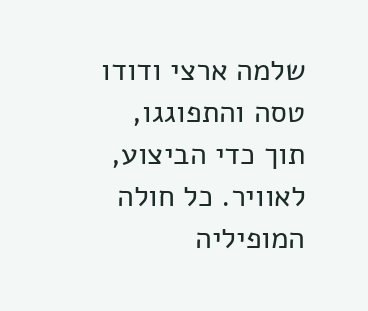שלמה ארצי ודודו טסה והתפוגגו, תוך כדי הביצוע, לאוויר. כל חולה המופיליה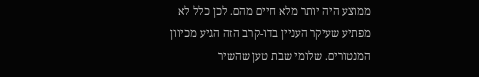ממוצע היה יותר מלא חיים מהם. לכן כלל לא מפתיע שעיקר העניין בדו-קרב הזה הגיע מכיוון המנטורים. שלומי שבת טען שהשיר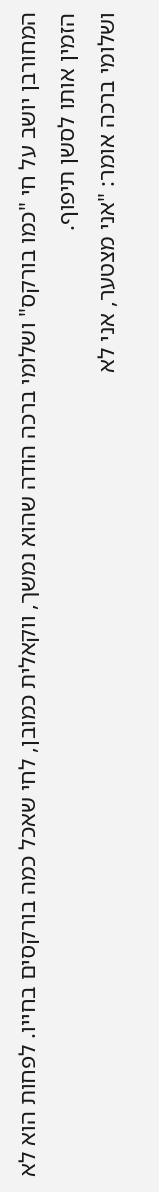המחורבן יושב על חי "כמו בורקס" ושלומי ברכה הודה שהוא נמשך, ווקאלית כמובן, לחי שאכל כמה בורקסים בחייו. לפחות הוא לא הזמין אותו לסשן תיפוף.
ושלומי ברכה אומר: "אני מצטער, אני לא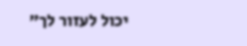יכול לעזור לך"